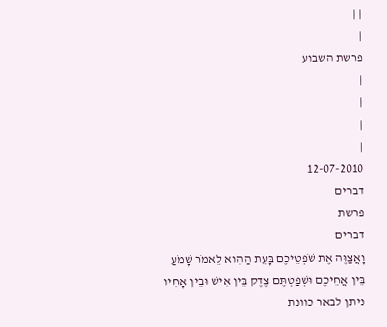| |
|
פרשת השבוע
|
|
|
|
12-07-2010
דברים
פרשת
דברים
וָאֲצַוֶּה אֶת שֹׁפְטֵיכֶם בָּעֵת הַהִוא לֵאמֹר שָׁמֹעַ בֵּין אֲחֵיכֶם וּשְׁפַטְתֶּם צֶדֶק בֵּין אִישׁ וּבֵין אָחִיו ניתן לבאר כוונת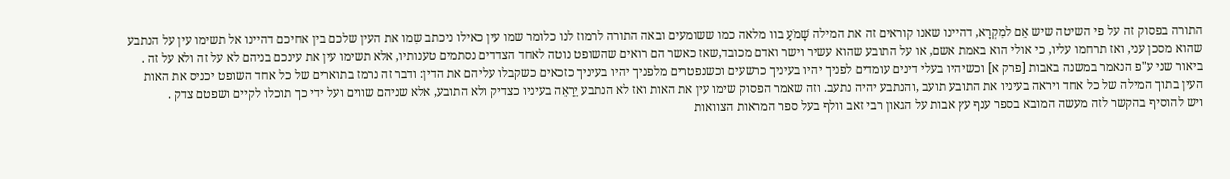התורה בפסוק זה על פי השיטה שיש אֵם למִקְרָא, דהיינו שאנו קוראים זה את המילה שָׁמֹעַ בוו מלאה כמו ששומעים ובאה התורה לרמוז לנו כלומר שמו עין כאילו ניכתב שִמו את העין שלכם בין אחיכם דהיינו אל תשימו עין על הנתבע שהוא מסכן עני, ואז תרחמו עליו, כי אולי הוא באמת אשם, או על התובע שהוא עשיר וישר ואדם מכובד,שאז כאשר הם רואים שהשופט נוטה לאחד הצדדים נסתמים טענותיו, אלא תשימו עין את עינכם בניהם לא על זה ולא על זה .
ביאור שני ע"פ הנאמר במשנה באבות [פרק א] וכשיהיו בעלי דינים עומדים לפניך יהיו בעיניך כרשעים וכשנפטרים מלפניך יהיו בעיניך כזכאים כשקבלו עליהם את הדין: ודבר זה נרמז בתוארים של כל אחד השופט יכניס את האות העין בתוך המילה של כל אחד ויראה בעיניו את התובע תועב ,והנתבע יהיה נתעב. וזה שאמר הפסוק שימו עין את האות ואז לא הנתבע יֵרַאֵה בעיניו כצדיק ולא התובע, אלא שניהם שווים ועל ידי כך תוכלו לקיים ושפטם צדק .
ויש להוסיף בהקשר לזה מעשה המובא בספר ענף עץ אבות על הגאון רבי זאב וולף בעל ספר המראות הצוואות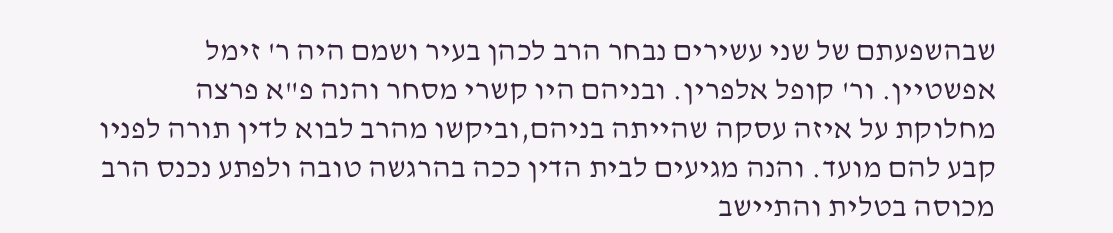שבהשפעתם של שני עשירים נבחר הרב לכהן בעיר ושמם היה ר' זימל אפשטיין. ור' קופל אלפרין. ובניהם היו קשרי מסחר והנה פ"א פרצה מחלוקת על איזה עסקה שהייתה בניהם,וביקשו מהרב לבוא לדין תורה לפניו קבע להם מועד. והנה מגיעים לבית הדין ככה בהרגשה טובה ולפתע נכנס הרב מכוסה בטלית והתיישב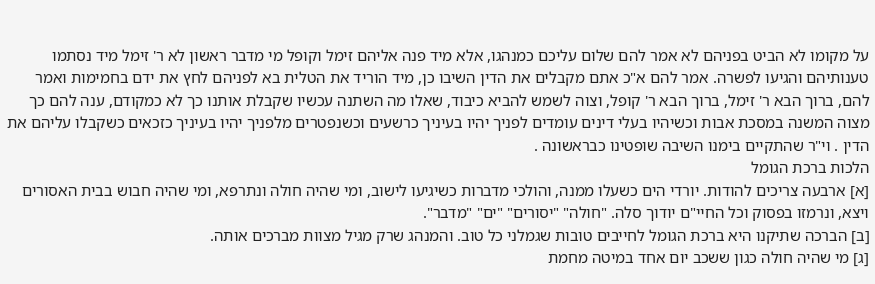על מקומו לא הביט בפניהם לא אמר להם שלום עליכם כמנהגו, אלא מיד פנה אליהם זימל וקופל מי מדבר ראשון לא ר' זימל מיד נסתמו טענותיהם והגיעו לפשרה. אמר להם א"כ אתם מקבלים את הדין השיבו כן, מיד הוריד את הטלית בא לפניהם לחץ את ידם בחמימות ואמר להם, ברוך הבא ר' זימל, ברוך הבא ר' קופל, וצוה לשמש להביא כיבוד, שאלו מה השתנה עכשיו שקבלת אותנו כך לא כמקודם, ענה להם כך מצוה המשנה במסכת אבות וכשיהיו בעלי דינים עומדים לפניך יהיו בעיניך כרשעים וכשנפטרים מלפניך יהיו בעיניך כזכאים כשקבלו עליהם את הדין . וי"ר שהתקיים בימנו השיבה שופטינו כבראשונה .
הלכות ברכת הגומל
[א] ארבעה צריכים להודות. יורדי הים כשעלו ממנה, והולכי מדברות כשיגיעו לישוב, ומי שהיה חולה ונתרפא, ומי שהיה חבוש בבית האסורים ויצא, ונרמזו בפסוק וכל החיי"ם יודוך סלה. "חולה" "יסורים" "ים" "מדבר".
[ב] הברכה שתיקנו היא ברכת הגומל לחייבים טובות שגמלני כל טוב. והמנהג שרק מגיל מצוות מברכים אותה.
[ג] מי שהיה חולה כגון ששכב יום אחד במיטה מחמת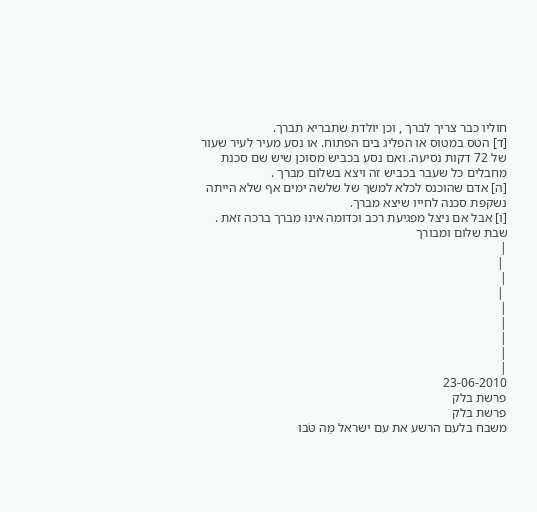חוליו כבר צריך לברך , וכן יולדת שתבריא תברך.
[ד] הטס במטוס או הפליג בים הפתוח. או נסע מעיר לעיר שעור של 72 דקות נסיעה. ואם נסע בכביש מסוכן שיש שם סכנת מחבלים כל שעבר בכביש זה ויצא בשלום מברך .
[ה] אדם שהוכנס לכלא למשך של שלשה ימים אף שלא הייתה נשקפת סכנה לחייו שיצא מברך.
[ו] אבל אם ניצל מפגיעת רכב וכדומה אינו מברך ברכה זאת .
שבת שלום ומבורך
|
 |
|
 |
|
|
|
|
|
23-06-2010
פרשת בלק
פרשת בלק
משבח בלעם הרשע את עם ישראל מַה טֹּבוּ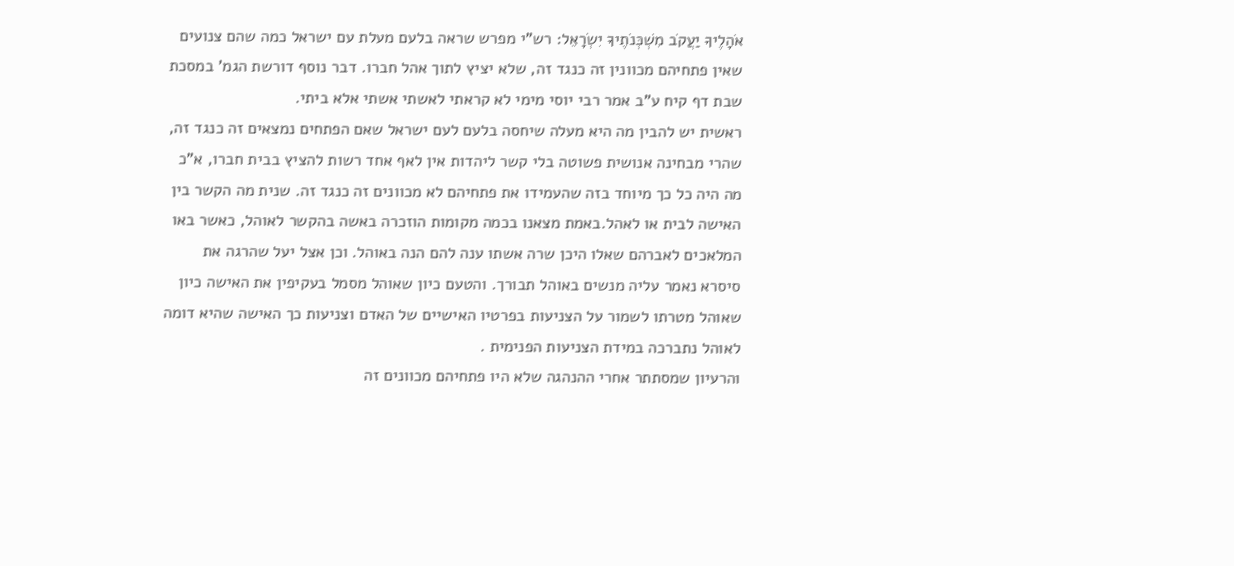אֹהָלֶיךָ יַעֲקֹב מִשְׁכְּנֹתֶיךָ יִשְׂרָאֵל: רש"י מפרש שראה בלעם מעלת עם ישראל כמה שהם צנועים שאין פתחיהם מכוונין זה כנגד זה, שלא יציץ לתוך אהל חברו. דבר נוסף דורשת הגמ' במסכת שבת דף קיח ע"ב אמר רבי יוסי מימי לא קראתי לאשתי אשתי אלא ביתי.
ראשית יש להבין מה היא מעלה שיחסה בלעם לעם ישראל שאם הפתחים נמצאים זה כנגד זה, שהרי מבחינה אנושית פשוטה בלי קשר ליהדות אין לאף אחד רשות להציץ בבית חברו, א"כ מה היה כל כך מיוחד בזה שהעמידו את פתחיהם לא מכוונים זה כנגד זה. שנית מה הקשר בין האישה לבית או לאהל.באמת מצאנו בכמה מקומות הוזכרה באשה בהקשר לאוהל, כאשר באו המלאכים לאברהם שאלו היכן שרה אשתו ענה להם הנה באוהל. וכן אצל יעל שהרגה את סיסרא נאמר עליה מנשים באוהל תבורך. והטעם כיון שאוהל מסמל בעקיפין את האישה כיון שאוהל מטרתו לשמור על הצניעות בפרטיו האישיים של האדם וצניעות כך האישה שהיא דומה לאוהל נתברכה במידת הצניעות הפנימית .
והרעיון שמסתתר אחרי ההנהגה שלא היו פתחיהם מכוונים זה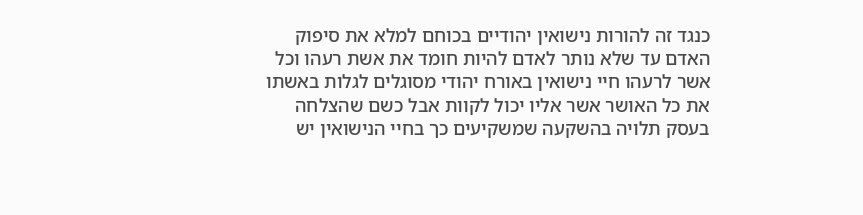כנגד זה להורות נישואין יהודיים בכוחם למלא את סיפוק האדם עד שלא נותר לאדם להיות חומד את אשת רעהו וכל אשר לרעהו חיי נישואין באורח יהודי מסוגלים לגלות באשתו את כל האושר אשר אליו יכול לקוות אבל כשם שהצלחה בעסק תלויה בהשקעה שמשקיעים כך בחיי הנישואין יש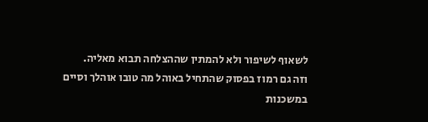לשאוף לשיפור ולא להמתין שההצלחה תבוא מאליה.
וזה גם רמוז בפסוק שהתחיל באוהל מה טובו אוהלך וסיים במשכנות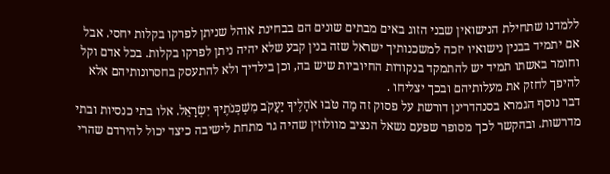ללמדנו שתחילת הנישואין שבני הזוג באים מבתים שונים הם בבחינת אוהל שניתן לפרקו בקלות יחסי. אבל אם יתמיד בבנין נישואיו יזכה למשכנותיך ישראל שזה בנין קבע שלא יהיה ניתן לפרקו בקלות. בכל אדם וקל וחומר באשתו תמיד יש להתמקד בנקודות החיוביות שיש בה, וכן בילדיך ולא להתעסק בחסרונותיהם אלא להיפך לחזק את מעלותיהם ובכך יצליחו .
דבר נוסף הגמרא בסנהדרינן דורשת על פסוק זה מַה טֹּבוּ אֹהָלֶיךָ יַעֲקֹב מִשְׁכְּנֹתֶיךָ יִשְׂרָאֵל. אלו בתי כנסיות ובתי מדרשות. ובהקשר לכך מסופר שפעם נשאל הנציב מוולוזין שהיה גר מתחת לישיבה כיצד יכול להירדם שהרי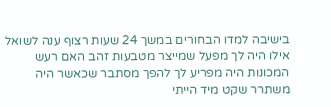בישיבה למדו הבחורים במשך 24 שעות רצוף ענה לשואל אילו היה לך מפעל שמייצר מטבעות זהב האם רעש המכונות היה מפריע לך להפך מסתבר שכאשר היה משתרר שקט מיד הייתי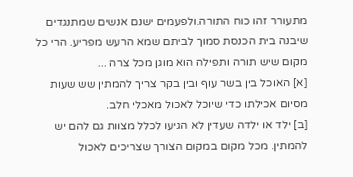מתעורר זהו כוח התורה.ולפעמים ישנם אנשים שמתנגדים שיבנה בית הכנסת סמוך לביתם שמא הרעש מפריע. הרי כל מקום שיש תורה ותפילה הוא מוגן מכל צרה ...
[א] האוכל בין בשר עוף ובין בקר צריך להמתין שש שעות מסיום אכילתו כדי שיוכל לאכול מאכלי חלב.
[ב] ילד או ילדה שעדין לא הגיעו לכלל מצוות גם להם יש להמתין. מכל מקום במקום הצורך שצריכים לאכול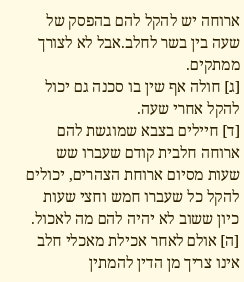ארוחה יש להקל להם בהפסק של שעה בין בשר לחלב.אבל לא לצורך ממתקים.
[ג] חולה אף שין בו סכנה גם יכול להקל אחרי שעה.
[ד] חיילים בצבא שמוגשת להם ארוחה חלבית קודם שעברו שש שעות מסיום ארוחת הצהרים, יכולים להקל כל שעברו חמש וחצי שעות כיון ששוב לא יהיה להם מה לאכול.
[ה] אולם לאחר אכילת מאכלי חלב אינו צריך מן הדין להמתין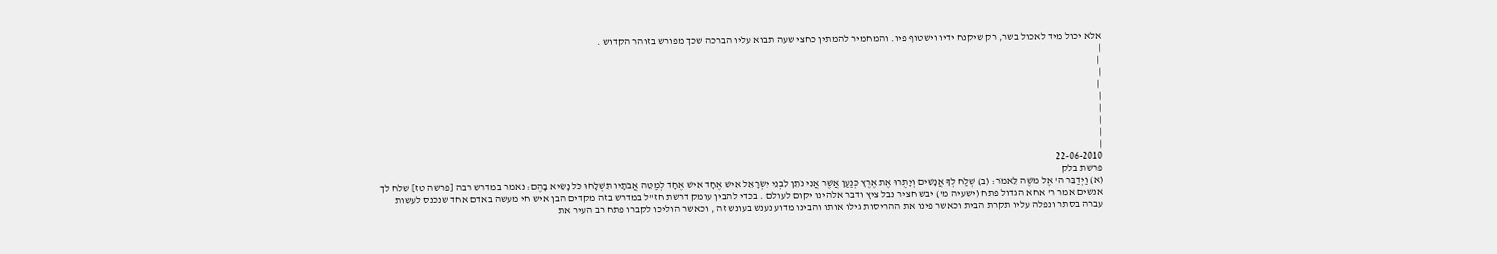אלא יכול מיד לאכול בשר, רק שיקנח ידיו וישטוף פיו. והמחמיר להמתין כחצי שעה תבוא עליו הברכה שכך מפורש בזוהר הקדוש .
|
 |
|
 |
|
|
|
|
|
22-06-2010
פרשת בלק
(א) וַיְדַבֵּר ה' אֶל מֹשֶׁה לֵּאמֹר: (ב) שְׁלַח לְךָ אֲנָשִׁים וְיָתֻרוּ אֶת אֶרֶץ כְּנַעַן אֲשֶׁר אֲנִי נֹתֵן לִבְנֵי יִשְׂרָאֵל אִישׁ אֶחָד אִישׁ אֶחָד לְמַטֵּה אֲבֹתָיו תִּשְׁלָחוּ כֹּל נָשִׂיא בָהֶם: נאמר במדרש רבה [פרשה טז] שלח לך אנשים אמר ר' אחא הגדול פתח (ישעיה מ') יבש חציר נבל ציץ ודבר אלהינו יקום לעולם . בכדי להבין עומק דרשת חז"ל במדרש בזה מקדים הבן איש חי מעשה באדם אחד שנכנס לעשות עברה בסתר ונפלה עליו תקרת הבית וכאשר פינו את ההריסות גילו אותו והבינו מדוע נענש בעונש זה , וכאשר הוליכו לקברו פתח רב העיר את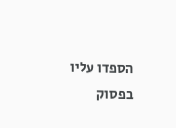הספדו עליו בפסוק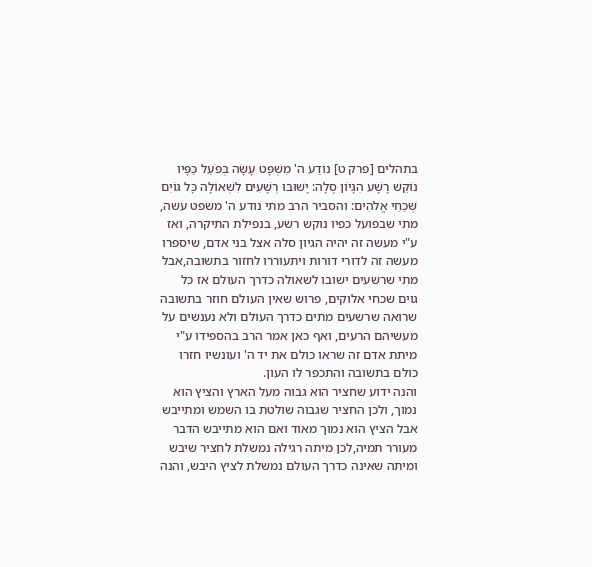בתהלים [פרק ט] נוֹדַע ה' מִשְׁפָּט עָשָׂה בְּפֹעַל כַּפָּיו נוֹקֵשׁ רָשָׁע הִגָּיוֹן סֶלָה: יָשׁוּבוּ רְשָׁעִים לִשְׁאוֹלָה כָּל גּוֹיִם שְׁכֵחֵי אֱלֹהִים: והסביר הרב מתי נודע ה' משפט עשה, מתי שבפועל כפיו נוקש רשע, בנפילת התיקרה, ואז ע"י מעשה זה יהיה הגיון סלה אצל בני אדם, שיספרו מעשה זה לדורי דורות ויתעוררו לחזור בתשובה,אבל מתי שרשעים ישובו לשאולה כדרך העולם אז כל גוים שכחי אלוקים, פרוש שאין העולם חוזר בתשובה שרואה שרשעים מתים כדרך העולם ולא נענשים על מעשיהם הרעים, ואף כאן אמר הרב בהספידו ע"י מיתת אדם זה שראו כולם את יד ה' ועונשיו חזרו כולם בתשובה והתכפר לו העון.
והנה ידוע שחציר הוא גבוה מעל הארץ והציץ הוא נמוך, ולכן החציר שגבוה שולטת בו השמש ומתייבש אבל הציץ הוא נמוך מאוד ואם הוא מתייבש הדבר מעורר תמיה,לכן מיתה רגילה נמשלת לחציר שיבש ומיתה שאינה כדרך העולם נמשלת לציץ היבש, והנה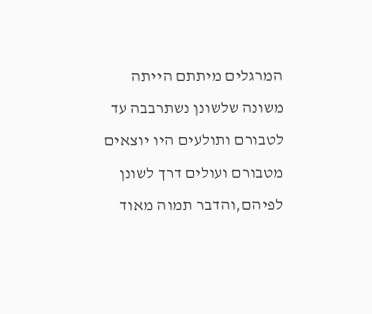המרגלים מיתתם הייתה משונה שלשונן נשתרבבה עד לטבורם ותולעים היו יוצאים מטבורם ועולים דרך לשונן לפיהם,והדבר תמוה מאוד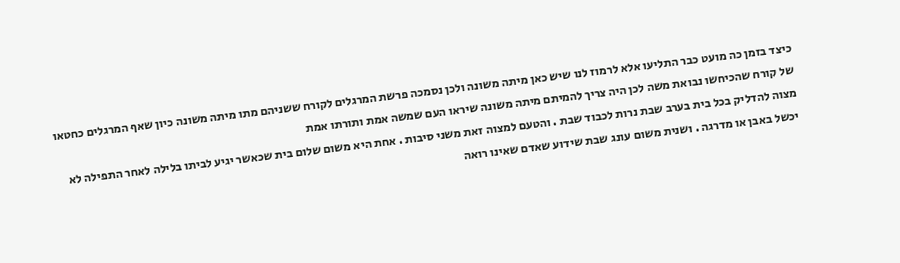כיצד בזמן כה מועט כבר התליעו אלא לרמוז לנו שיש כאן מיתה משונה ולכן נסמכה פרשת המרגלים לקורח ששניהם מתו מיתה משונה כיון שאף המרגלים כחטאו של קורח שהכיחשו נבואת משה לכן היה צריך להמיתם מיתה משונה שיראו העם שמשה אמת ותורתו אמת
מצוה להדליק בכל בית בערב שבת נרות לכבוד שבת . והטעם למצוה זאת משני סיבות . אחת היא משום שלום בית שכאשר יגיע לביתו בלילה לאחר התפילה לא יכשל באבן או מדרגה . ושנית משום עונג שבת שידוע שאדם שאינו רואה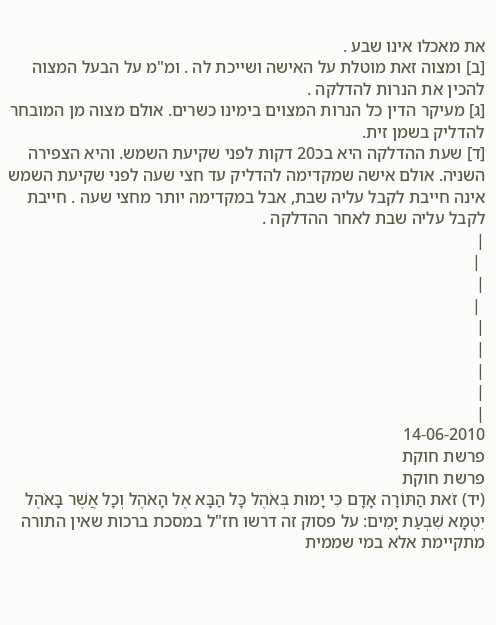את מאכלו אינו שבע .
[ב] ומצוה זאת מוטלת על האישה ושייכת לה . ומ"מ על הבעל המצוה להכין את הנרות להדלקה .
[ג] מעיקר הדין כל הנרות המצוים בימינו כשרים. אולם מצוה מן המובחר להדליק בשמן זית.
[ד] שעת ההדלקה היא בכ20 דקות לפני שקיעת השמש. והיא הצפירה השניה. אולם אישה שמקדימה להדליק עד חצי שעה לפני שקיעת השמש אינה חייבת לקבל עליה שבת, אבל במקדימה יותר מחצי שעה . חייבת לקבל עליה שבת לאחר ההדלקה .
|
 |
|
 |
|
|
|
|
|
14-06-2010
פרשת חוקת
פרשת חוקת
(יד) זֹאת הַתּוֹרָה אָדָם כִּי יָמוּת בְּאֹהֶל כָּל הַבָּא אֶל הָאֹהֶל וְכָל אֲשֶׁר בָּאֹהֶל יִטְמָא שִׁבְעַת יָמִים: על פסוק זה דרשו חז"ל במסכת ברכות שאין התורה מתקיימת אלא במי שממית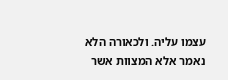עצמו עליה. ולכאורה הלא נאמר אלא המצוות אשר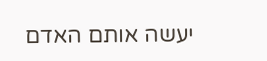יעשה אותם האדם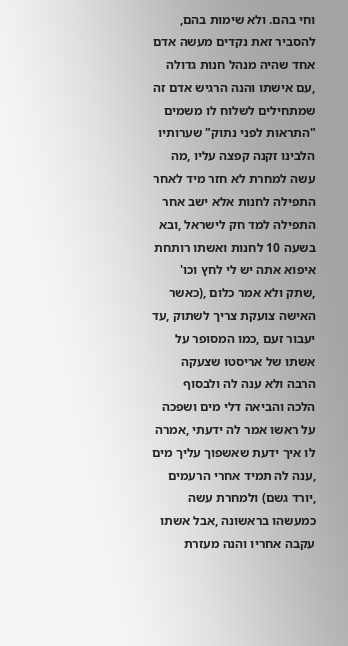וחי בהם. ולא שימות בהם, להסביר זאת נקדים מעשה אדם אחד שהיה מנהל חנות גדולה ,עם אישתו והנה הרגיש אדם זה שמתחילים לשלוח לו משמים "התראות לפני נתוק" שערותיו הלבינו זקנה קפצה עליו ,מה עשה למחרת לא חזר מיד לאחר התפילה לחנות אלא ישב אחר התפילה למד חק לישראל ,ובא בשעה 10 לחנות ואשתו רותחת איפוא אתה יש לי לחץ וכו' ,שתק ולא אמר כלום ,(כאשר האישה צועקת צריך לשתוק ,עד יעבור זעם ,כמו המסופר על אשתו של אריסטו שצעקה הרבה ולא ענה לה ולבסוף הלכה והביאה דלי מים ושפכה על ראשו אמר לה ידעתי ,אמרה לו איך ידעת שאשפוך עליך מים ,ענה לה תמיד אחרי הרעמים ,יורד גשם) ולמחרת עשה כמעשהו בראשונה ,אבל אשתו עקבה אחריו והנה מעזרת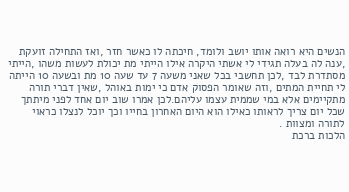הנשים היא רואה אותו יושב ולומד, חיכתה לו כאשר חזר ,ואז התחילה זועקת ,ענה לה בעלה תגידי לי אשתי היקרה אילו הייתי מת יכולת לעשות משהו ,הייתי מסתדרת לבד ,לכן תחשבי בכל שאני משעה 7 עד שעה 10 מת ובשעה 10 הייתה לי תחיית המתים ,וזה שאומר הפסוק אדם כי ימות באוהל ,שאין דברי תורה מתקיימים אלא במי שממית עצמו עליהם.לכן אמרו שוב יום אחד לפני מיתתך שכל יום צריך לראותו כאילו הוא היום האחרון בחייו וכך יוכל לנצלו כראוי לתורה ומצוות .
הלכות ברכת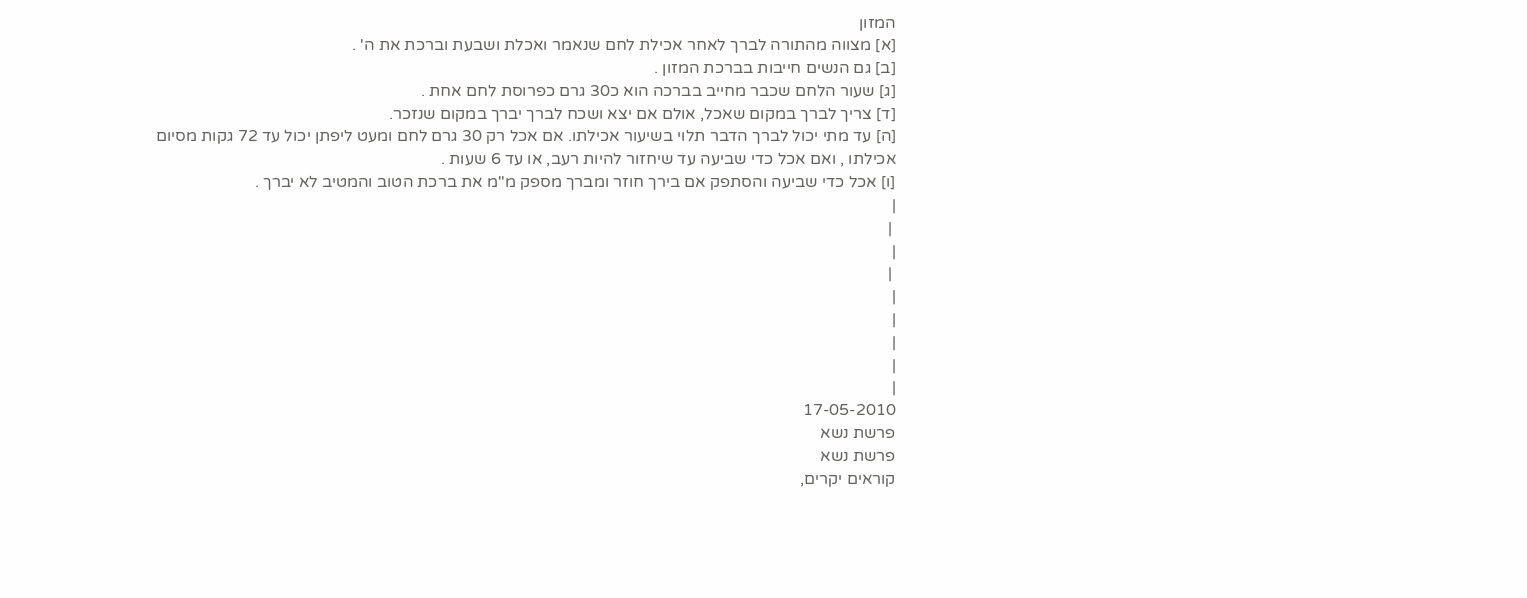המזון
[א] מצווה מהתורה לברך לאחר אכילת לחם שנאמר ואכלת ושבעת וברכת את ה' .
[ב] גם הנשים חייבות בברכת המזון .
[ג] שעור הלחם שכבר מחייב בברכה הוא כ30 גרם כפרוסת לחם אחת .
[ד] צריך לברך במקום שאכל, אולם אם יצא ושכח לברך יברך במקום שנזכר.
[ה] עד מתי יכול לברך הדבר תלוי בשיעור אכילתו. אם אכל רק 30 גרם לחם ומעט ליפתן יכול עד 72 גקות מסיום אכילתו , ואם אכל כדי שביעה עד שיחזור להיות רעב, או עד 6 שעות .
[ו] אכל כדי שביעה והסתפק אם בירך חוזר ומברך מספק מ"מ את ברכת הטוב והמטיב לא יברך .
|
 |
|
 |
|
|
|
|
|
17-05-2010
פרשת נשא
פרשת נשא
קוראים יקרים,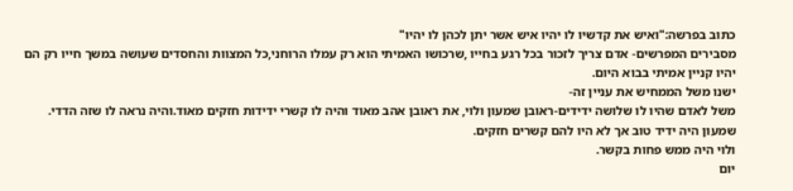כתוב בפרשה:"ואיש את קדשיו לו יהיו איש אשר יתן לכהן לו יהיו"
מסבירים המפרשים- אדם צריך לזכור בכל רגע בחייו ,שרכושו האמיתי הוא רק עמלו הרוחני,כל המצוות והחסדים שעושה במשך חייו רק הם יהיו קניין אמיתי בבוא היום.
ישנו משל הממחיש את עניין זה-
משל לאדם שהיו לו שלושה ידידים-ראובן שמעון ולוי, את ראובן אהב מאוד והיה לו קשרי ידידות חזקים מאוד.והיה נראה לו שזה הדדי.
שמעון היה ידיד טוב אך לא היו להם קשרים חזקים.
ולוי היה ממש פחות בקשר.
יום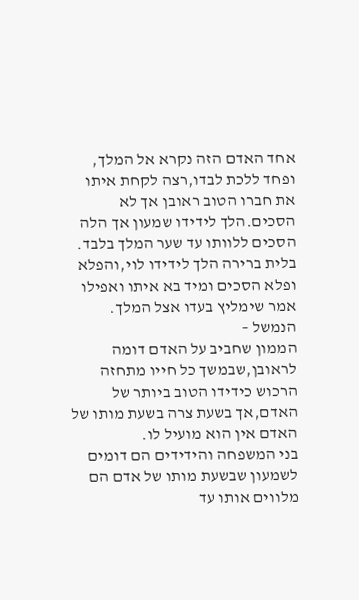אחד האדם הזה נקרא אל המלך, ופחד ללכת לבדו,רצה לקחת איתו את חברו הטוב ראובן אך לא הסכים.הלך לידידו שמעון אך הלה הסכים ללוותו עד שער המלך בלבד.
בלית ברירה הלך לידידו לוי,והפלא ופלא הסכים ומיד בא איתו ואפילו אמר שימליץ בעדו אצל המלך.
הנמשל –
הממון שחביב על האדם דומה לראובן,שבמשך כל חייו מתחזה הרכוש כידידו הטוב ביותר של האדם,אך בשעת צרה בשעת מותו של האדם אין הוא מועיל לו.
בני המשפחה והידידים הם דומים לשמעון שבשעת מותו של אדם הם מלווים אותו עד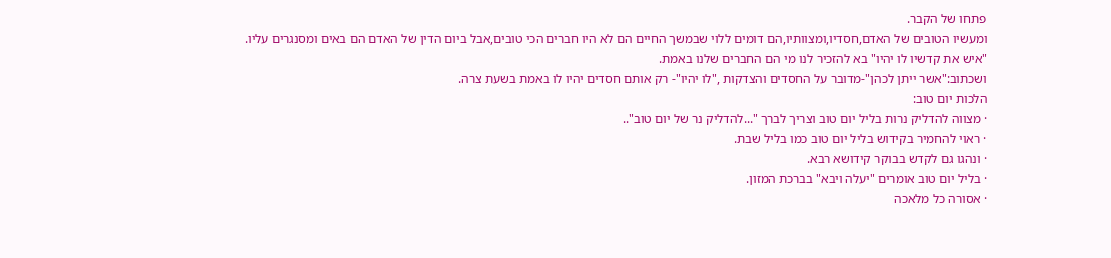פתחו של הקבר.
ומעשיו הטובים של האדם,חסדיו,ומצוותיו,הם דומים ללוי שבמשך החיים הם לא היו חברים הכי טובים,אבל ביום הדין של האדם הם באים ומסנגרים עליו.
"איש את קדשיו לו יהיו" בא להזכיר לנו מי הם החברים שלנו באמת.
ושכתוב:"אשר ייתן לכהן"-מדובר על החסדים והצדקות ,"לו יהיו"- רק אותם חסדים יהיו לו באמת בשעת צרה.
הלכות יום טוב:
· מצווה להדליק נרות בליל יום טוב וצריך לברך "...להדליק נר של יום טוב"..
· ראוי להחמיר בקידוש בליל יום טוב כמו בליל שבת.
· ונהגו גם לקדש בבוקר קידושא רבא.
· בליל יום טוב אומרים "יעלה ויבא" בברכת המזון.
· אסורה כל מלאכה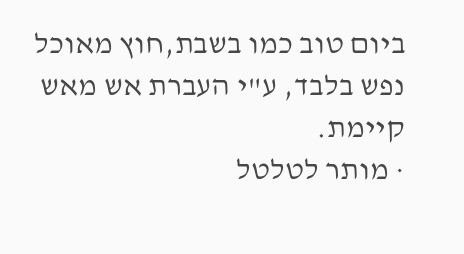ביום טוב כמו בשבת,חוץ מאוכל נפש בלבד, ע"י העברת אש מאש קיימת.
· מותר לטלטל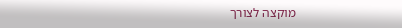מוקצה לצורך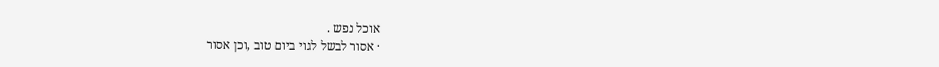אוכל נפש .
· אסור לבשל לגוי ביום טוב ,וכן אסור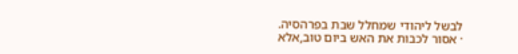לבשל ליהודי שמחלל שבת בפרהסיה.
· אסור לכבות את האש ביום טוב,אלא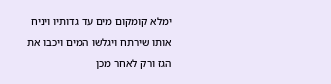ימלא קומקום מים עד גדותיו ויניח אותו שירתח ויגלשו המים ויכבו את הגז ורק לאחר מכן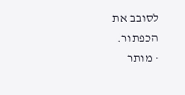לסובב את הכפתור.
· מותר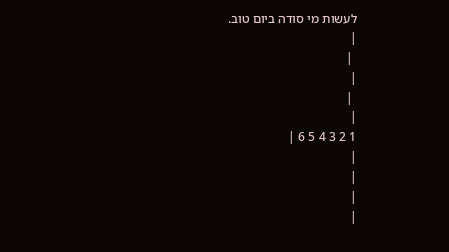לעשות מי סודה ביום טוב.
|
 |
|
 |
|
1 2 3 4 5 6 |
|
|
|
|